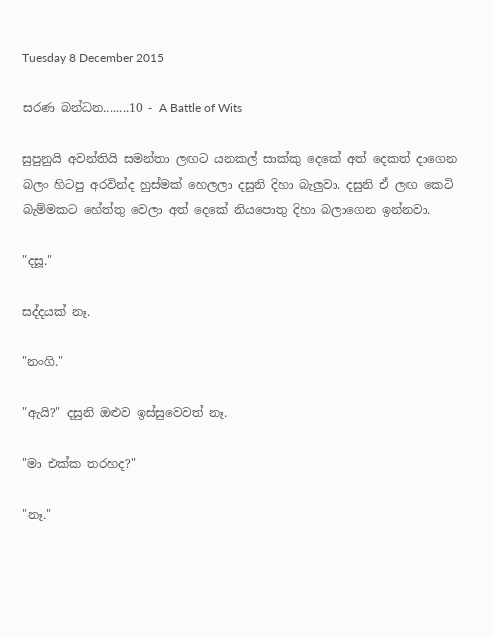Tuesday 8 December 2015

සරණ බන්ධන........10 - A Battle of Wits

සුපුනුයි අවන්තියි සමන්තා ලඟට යනකල් සාක්කු දෙකේ අත් දෙකත් දාගෙන බලං හිටපු අරවින්ද හුස්මක් හෙලලා දසුනි දිහා බැලුවා. දසුනි ඒ ලඟ කෙටි බැම්මකට හේත්තු වෙලා අත් දෙකේ නියපොතු දිහා බලාගෙන ඉන්නවා.

"දසූ."

සද්දයක් නෑ.

"නංගි."

"ඇයි?" දසුනි ඔළුව ඉස්සුවෙවත් නෑ.

"මා එක්ක තරහද?"

"නෑ."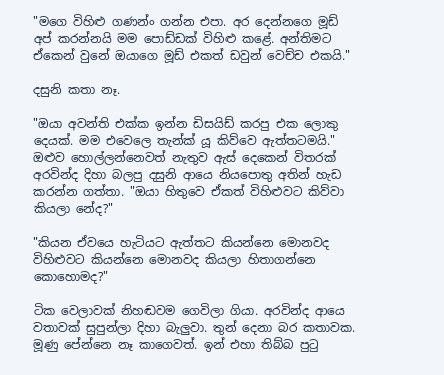"මගෙ විහිළු ගණන්ං ගන්න එපා. අර දෙන්නගෙ මූඩ් අප් කරන්නයි මම පොඩ්ඩක් විහිළු කළේ. අන්තිමට ඒකෙන් වුනේ ඔයාගෙ මූඩ් එකත් ඩවුන් වෙච්ච එකයි."

දසුනි කතා නෑ.

"ඔයා අවන්ති එක්ක ඉන්න ඩිසයිඩ් කරපු එක ලොකු දෙයක්. මම එවෙලෙ තැන්ක් යූ කිව්වෙ ඇත්තටමයි." ඔළුව හොල්ලන්නෙවත් නැතුව ඇස් දෙකෙන් විතරක් අරවින්ද දිහා බලපු දසුනි ආයෙ නියපොතු අතින් හැඩ කරන්න ගත්තා. "ඔයා හිතුවෙ ඒකත් විහිළුවට කිව්වා කියලා නේද?"

"කියන ඒවයෙ හැටියට ඇත්තට කියන්නෙ මොනවද විහිළුවට කියන්නෙ මොනවද කියලා හිතාගන්නෙ කොහොමද?"

ටික වෙලාවක් නිහඬවම ගෙවිලා ගියා. අරවින්ද ආයෙ වතාවක් සුපුන්ලා දිහා බැලුවා. තුන් දෙනා බර කතාවක. මූණු පේන්නෙ නෑ කාගෙවත්. ඉන් එහා තිබ්බ පුටු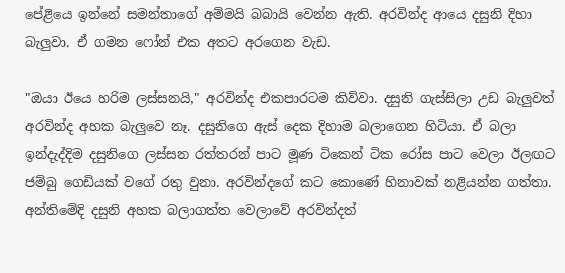පේළියෙ ඉන්නේ සමන්තාගේ අම්මයි බබායි වෙන්න ඇති. අරවින්ද ආයෙ දසුනි දිහා බැලුවා. ඒ ගමන ෆෝන් එක අතට අරගෙන වැඩ.

"ඔයා ඊයෙ හරිම ලස්සනයි," අරවින්ද එකපාරටම කිව්වා. දසුනි ගැස්සිලා උඩ බැලුවත් අරවින්ද අහක බැලුවෙ නෑ. දසුනිගෙ ඇස් දෙක දිහාම බලාගෙන හිටියා. ඒ බලා ඉන්දැද්දිම දසුනිගෙ ලස්සන රත්තරන් පාට මූණ ටිකෙන් ටික රෝස පාට වෙලා ඊලඟට ජම්බු ගෙඩියක් වගේ රතු වුනා. අරවින්දගේ කට කොණේ හිනාවක් නළියන්න ගත්තා. අන්තිමේදි දසුනි අහක බලාගත්ත වෙලාවේ අරවින්දත්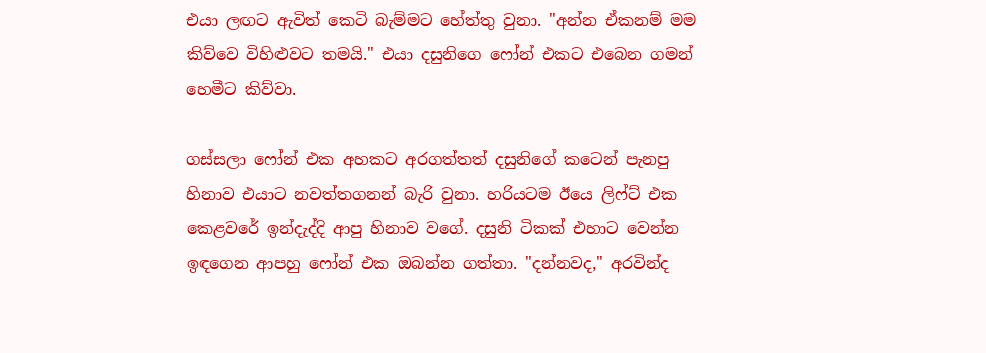එයා ලඟට ඇවිත් කෙටි බැම්මට හේත්තු වුනා. "අන්න ඒකනම් මම කිව්වෙ විහිළුවට තමයි." එයා දසුනිගෙ ෆෝන් එකට එබෙන ගමන් හෙමීට කිව්වා.

ගස්සලා ෆෝන් එක අහකට අරගත්තත් දසුනිගේ කටෙන් පැනපු හිනාව එයාට නවත්තගනන් බැරි වුනා. හරියටම ඊයෙ ලිෆ්ට් එක කෙළවරේ ඉන්දැද්දි ආපු හිනාව වගේ. දසුනි ටිකක් එහාට වෙන්න ඉඳගෙන ආපහු ෆෝන් එක ඔබන්න ගත්තා. "දන්නවද," අරවින්ද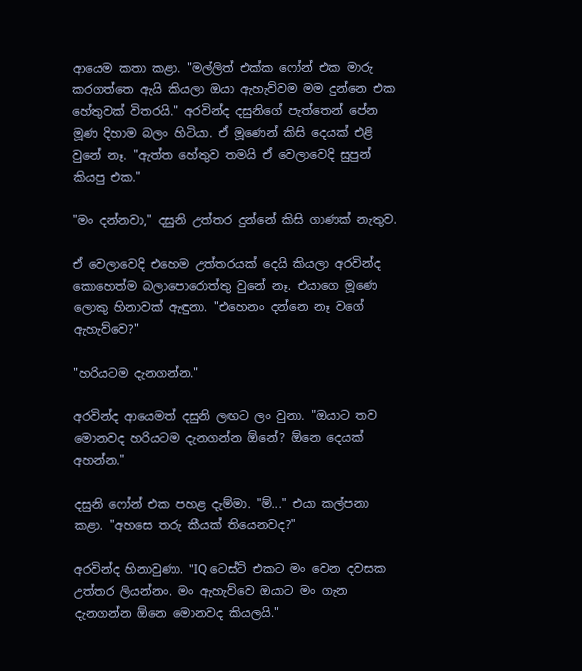ආයෙම කතා කළා. "මල්ලිත් එක්ක ෆෝන් එක මාරු කරගත්තෙ ඇයි කියලා ඔයා ඇහැව්වම මම දුන්නෙ එක හේතුවක් විතරයි." අරවින්ද දසුනිගේ පැත්තෙන් පේන මූණ දිහාම බලං හිටියා. ඒ මූණෙන් කිසි දෙයක් එළි වුනේ නෑ. "ඇත්ත හේතුව තමයි ඒ වෙලාවෙදි සුපුන් කියපු එක."

"මං දන්නවා," දසුනි උත්තර දුන්නේ කිසි ගාණක් නැතුව.

ඒ වෙලාවෙදි එහෙම උත්තරයක් දෙයි කියලා අරවින්ද කොහෙත්ම බලාපොරොත්තු වුනේ නෑ. එයාගෙ මූණෙ ලොකු හිනාවක් ඇඳුනා. "එහෙනං දන්නෙ නෑ වගේ ඇහැව්වෙ?"

"හරියටම දැනගන්න."

අරවින්ද ආයෙමත් දසුනි ලඟට ලං වුනා. "ඔයාට තව මොනවද හරියටම දැනගන්න ඕනේ? ඕනෙ දෙයක් අහන්න."

දසුනි ෆෝන් එක පහළ දැම්මා. "ම්..." එයා කල්පනා කළා. "අහසෙ තරු කීයක් තියෙනවද?"

අරවින්ද හිනාවුණා. "IQ ටෙස්ට් එකට මං වෙන දවසක උත්තර ලියන්නං. මං ඇහැව්වෙ ඔයාට මං ගැන දැනගන්න ඕනෙ මොනවද කියලයි."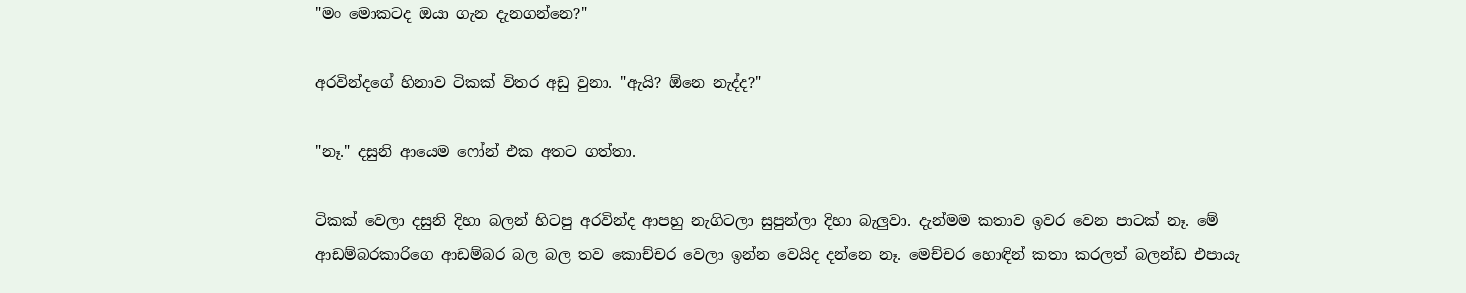"මං මොකටද ඔයා ගැන දැනගන්නෙ?"

අරවින්දගේ හිනාව ටිකක් විතර අඩු වුනා. "ඇයි? ඕනෙ නැද්ද?"

"නෑ." දසුනි ආයෙම ෆෝන් එක අතට ගත්තා.

ටිකක් වෙලා දසුනි දිහා බලන් හිටපු අරවින්ද ආපහු නැගිටලා සුපුන්ලා දිහා බැලුවා. දැන්මම කතාව ඉවර වෙන පාටක් නෑ. මේ ආඩම්බරකාරිගෙ ආඩම්බර බල බල තව කොච්චර වෙලා ඉන්න වෙයිද දන්නෙ නෑ. මෙච්චර හොඳින් කතා කරලත් බලන්ඩ එපායැ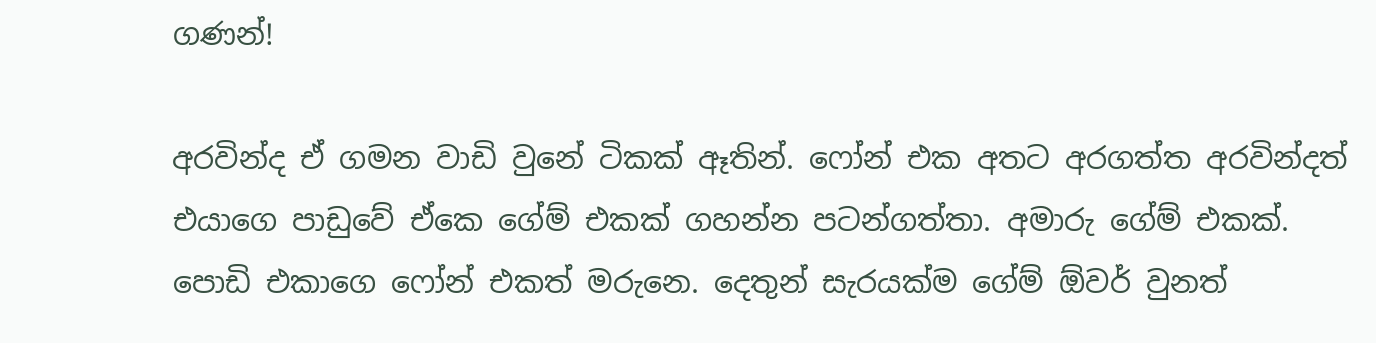ගණන්!

අරවින්ද ඒ ගමන වාඩි වුනේ ටිකක් ඈතින්. ෆෝන් එක අතට අරගත්ත අරවින්දත් එයාගෙ පාඩුවේ ඒකෙ ගේම් එකක් ගහන්න පටන්ගත්තා. අමාරු ගේම් එකක්. පොඩි එකාගෙ ෆෝන් එකත් මරුනෙ. දෙතුන් සැරයක්ම ගේම් ඕවර් වුනත්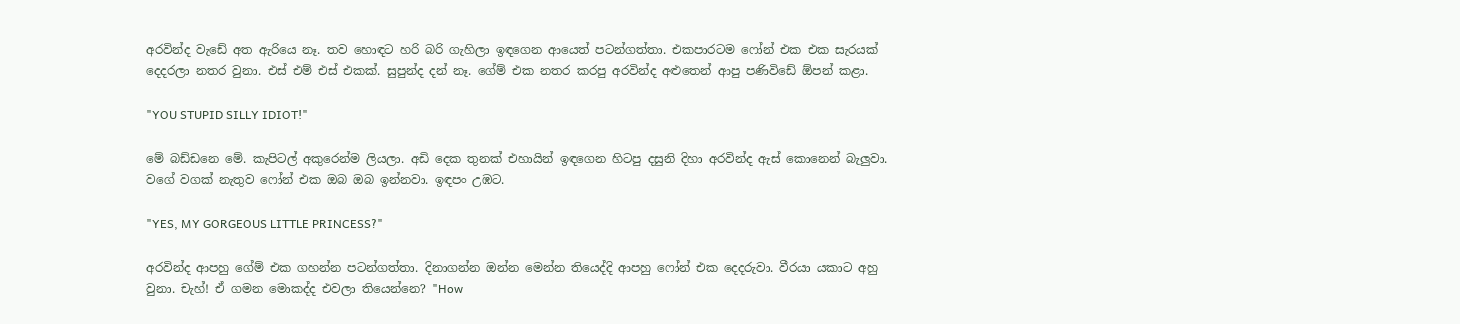අරවින්ද වැඩේ අත ඇරියෙ නෑ. තව හොඳට හරි බරි ගැහිලා ඉඳගෙන ආයෙත් පටන්ගත්තා. එකපාරටම ෆෝන් එක එක සැරයක් දෙදරලා නතර වුනා. එස් එම් එස් එකක්. සුපුන්ද දන් නෑ. ගේම් එක නතර කරපු අරවින්ද අළුතෙන් ආපු පණිවිඩේ ඕපන් කළා.

"YOU STUPID SILLY IDIOT!"

මේ බඩ්ඩනෙ මේ. කැපිටල් අකුරෙන්ම ලියලා. අඩි දෙක තුනක් එහායින් ඉඳගෙන හිටපු දසුනි දිහා අරවින්ද ඇස් කොනෙන් බැලුවා. වගේ වගක් නැතුව ෆෝන් එක ඔබ ඔබ ඉන්නවා. ඉඳපං උඹට.

"YES, MY GORGEOUS LITTLE PRINCESS?"

අරවින්ද ආපහු ගේම් එක ගහන්න පටන්ගත්තා. දිනාගන්න ඔන්න මෙන්න තියෙද්දි ආපහු ෆෝන් එක දෙදරුවා. වීරයා යකාට අහු වුනා. චැහ්! ඒ ගමන මොකද්ද එවලා තියෙන්නෙ? "How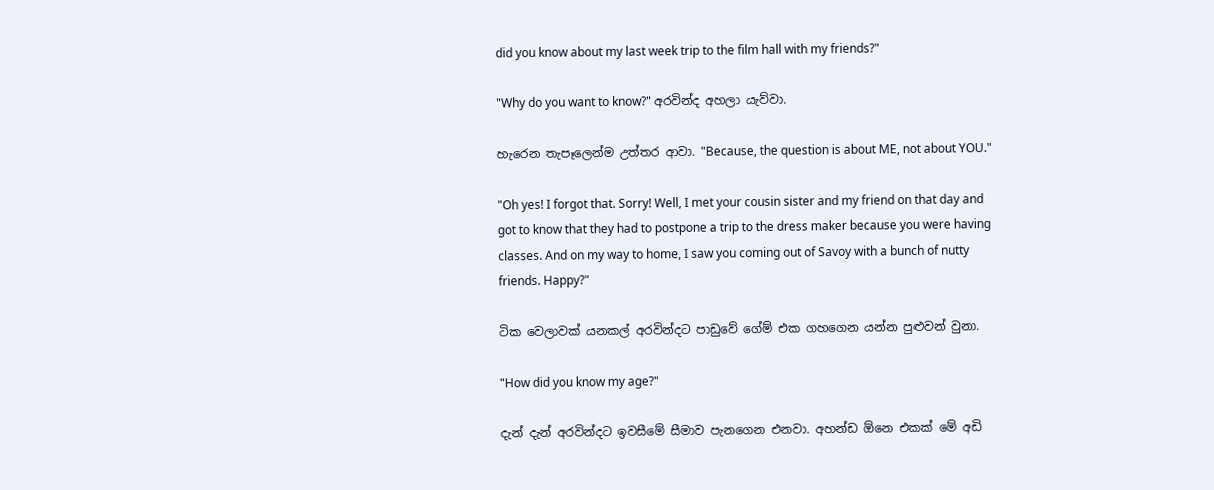did you know about my last week trip to the film hall with my friends?"

"Why do you want to know?" අරවින්ද අහලා යැව්වා.

හැරෙන තැපෑලෙන්ම උත්තර ආවා. "Because, the question is about ME, not about YOU."

"Oh yes! I forgot that. Sorry! Well, I met your cousin sister and my friend on that day and got to know that they had to postpone a trip to the dress maker because you were having classes. And on my way to home, I saw you coming out of Savoy with a bunch of nutty friends. Happy?"

ටික වෙලාවක් යනකල් අරවින්දට පාඩුවේ ගේම් එක ගහගෙන යන්න පුළුවන් වුනා.

"How did you know my age?"

දැන් දැන් අරවින්දට ඉවසීමේ සීමාව පැනගෙන එනවා. අහන්ඩ ඕනෙ එකක් මේ අඩි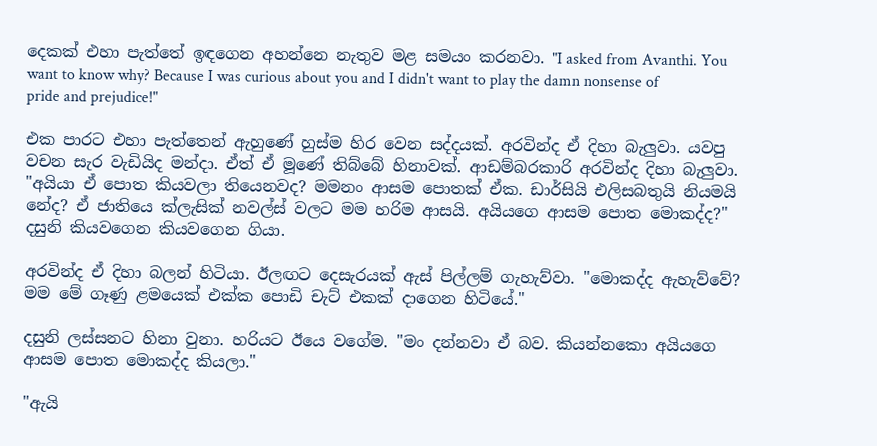දෙකක් එහා පැත්තේ ඉඳගෙන අහන්නෙ නැතුව මළ සමයං කරනවා. "I asked from Avanthi. You want to know why? Because I was curious about you and I didn't want to play the damn nonsense of pride and prejudice!"

එක පාරට එහා පැත්තෙන් ඇහුණේ හුස්ම හිර වෙන සද්දයක්. අරවින්ද ඒ දිහා බැලුවා. යවපු වචන සැර වැඩියිද මන්දා. ඒත් ඒ මූණේ තිබ්බේ හිනාවක්. ආඩම්බරකාරි අරවින්ද දිහා බැලුවා. "අයියා ඒ පොත කියවලා තියෙනවද? මමනං ආසම පොතක් ඒක. ඩාර්සියි එලිසබතුයි නියමයි නේද? ඒ ජාතියෙ ක්ලැසික් නවල්ස් වලට මම හරිම ආසයි. අයියගෙ ආසම පොත මොකද්ද?" දසුනි කියවගෙන කියවගෙන ගියා.

අරවින්ද ඒ දිහා බලන් හිටියා. ඊලඟට දෙසැරයක් ඇස් පිල්ලම් ගැහැව්වා. "මොකද්ද ඇහැව්වේ? මම මේ ගෑණු ළමයෙක් එක්ක පොඩි චැට් එකක් දාගෙන හිටියේ."

දසුනි ලස්සනට හිනා වුනා. හරියට ඊයෙ වගේම. "මං දන්නවා ඒ බව. කියන්නකො අයියගෙ ආසම පොත මොකද්ද කියලා."

"ඇයි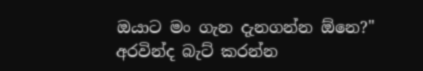ඔයාට මං ගැන දැනගන්න ඕනෙ?" අරවින්ද බැට් කරන්න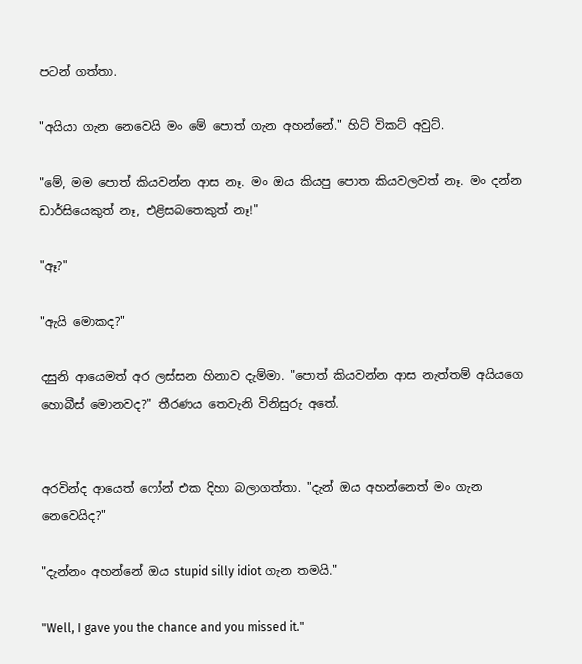පටන් ගත්තා.

"අයියා ගැන නෙවෙයි මං මේ පොත් ගැන අහන්නේ." හිට් විකට් අවුට්.

"මේ, මම පොත් කියවන්න ආස නෑ. මං ඔය කියපු පොත කියවලවත් නෑ. මං දන්න ඩාර්සියෙකුත් නෑ, එළිසබතෙකුත් නෑ!"

"ඈ?"

"ඇයි මොකද?"

දසුනි ආයෙමත් අර ලස්සන හිනාව දැම්මා. "පොත් කියවන්න ආස නැත්තම් අයියගෙ හොබීස් මොනවද?" තීරණය තෙවැනි විනිසුරු අතේ.


අරවින්ද ආයෙත් ෆෝන් එක දිහා බලාගත්තා. "දැන් ඔය අහන්නෙත් මං ගැන නෙවෙයිද?"

"දැන්නං අහන්නේ ඔය stupid silly idiot ගැන තමයි."

"Well, I gave you the chance and you missed it."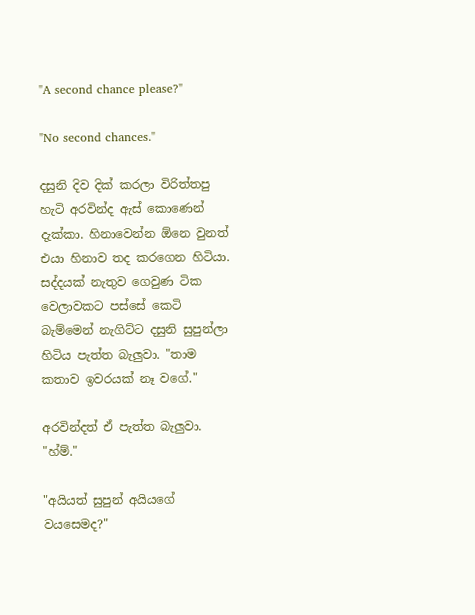"A second chance please?"

"No second chances."

දසුනි දිව දික් කරලා විරිත්තපු හැටි අරවින්ද ඇස් කොණෙන් දැක්කා. හිනාවෙන්න ඕනෙ වුනත් එයා හිනාව තද කරගෙන හිටියා. සද්දයක් නැතුව ගෙවුණ ටික වෙලාවකට පස්සේ කෙටි බැම්මෙන් නැගිට්ට දසුනි සුපුන්ලා හිටිය පැත්ත බැලුවා. "තාම කතාව ඉවරයක් නෑ වගේ."

අරවින්දත් ඒ පැත්ත බැලුවා. "හ්ම්."

"අයියත් සුපුන් අයියගේ වයසෙමද?"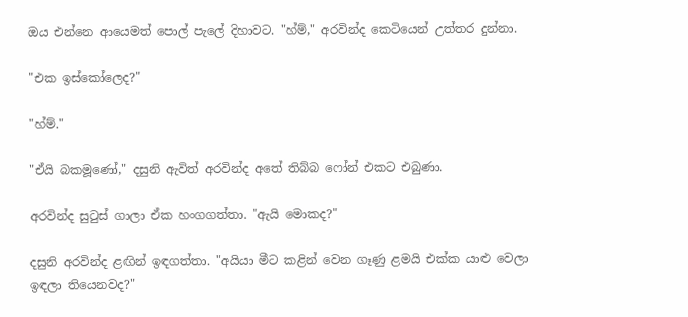ඔය එන්නෙ ආයෙමත් පොල් පැලේ දිහාවට. "හ්ම්," අරවින්ද කෙටියෙන් උත්තර දුන්නා.

"එක ඉස්කෝලෙද?"

"හ්ම්."

"ඒයි බකමූණෝ," දසුනි ඇවිත් අරවින්ද අතේ තිබ්බ ෆෝන් එකට එබුණා.

අරවින්ද සුටුස් ගාලා ඒක හංගගත්තා. "ඇයි මොකද?"

දසුනි අරවින්ද ළඟින් ඉඳගත්තා. "අයියා මීට කළින් වෙන ගෑණු ළමයි එක්ක යාළු වෙලා ඉඳලා තියෙනවද?"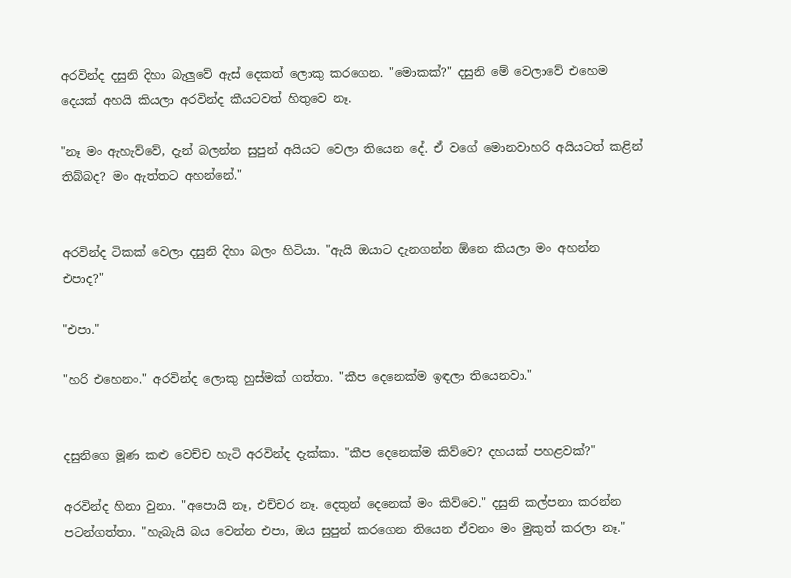අරවින්ද දසුනි දිහා බැලුවේ ඇස් දෙකත් ලොකු කරගෙන. "මොකක්?" දසුනි මේ වෙලාවේ එහෙම දෙයක් අහයි කියලා අරවින්ද කීයටවත් හිතුවෙ නෑ.

"නෑ මං ඇහැව්වේ, දැන් බලන්න සුපුන් අයියට වෙලා තියෙන දේ. ඒ වගේ මොනවාහරි අයියටත් කළින් තිබ්බද? මං ඇත්තට අහන්නේ."


අරවින්ද ටිකක් වෙලා දසුනි දිහා බලං හිටියා. "ඇයි ඔයාට දැනගන්න ඕනෙ කියලා මං අහන්න එපාද?"

"එපා."

"හරි එහෙනං." අරවින්ද ලොකු හුස්මක් ගත්තා. "කීප දෙනෙක්ම ඉඳලා තියෙනවා."


දසුනිගෙ මූණ කළු වෙච්ච හැටි අරවින්ද දැක්කා. "කීප දෙනෙක්ම කිව්වෙ? දහයක් පහළවක්?"

අරවින්ද හිනා වුනා. "අපොයි නෑ, එච්චර නෑ. දෙතුන් දෙනෙක් මං කිව්වෙ." දසුනි කල්පනා කරන්න පටන්ගත්තා. "හැබැයි බය වෙන්න එපා, ඔය සුපුන් කරගෙන තියෙන ඒවනං මං මුකුත් කරලා නෑ."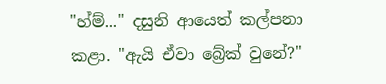"හ්ම්..." දසුනි ආයෙත් කල්පනා කළා. "ඇයි ඒවා බ්‍රේක් වුනේ?"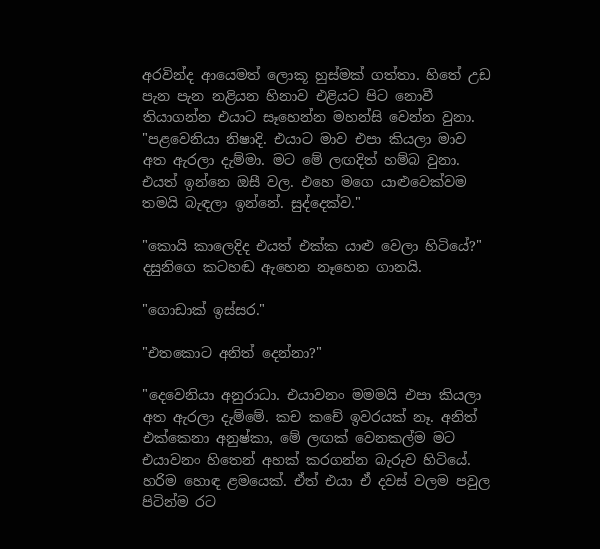අරවින්ද ආයෙමත් ලොකූ හුස්මක් ගත්තා. හිතේ උඩ පැන පැන නළියන හිනාව එළියට පිට නොවී තියාගන්න එයාට සෑහෙන්න මහන්සි වෙන්න වුනා. "පළවෙනියා නිෂාදි. එයාට මාව එපා කියලා මාව අත ඇරලා දැම්මා. මට මේ ලඟදිත් හම්බ වුනා. එයත් ඉන්නෙ ඔසී වල. එහෙ මගෙ යාළුවෙක්වම තමයි බැඳලා ඉන්නේ. සුද්දෙක්ව."

"කොයි කාලෙදිද එයත් එක්ක යාළු වෙලා හිටියේ?" දසුනිගෙ කටහඬ ඇහෙන නෑහෙන ගානයි.

"ගොඩාක් ඉස්සර."

"එතකොට අනිත් දෙන්නා?"

"දෙවෙනියා අනුරාධා. එයාවනං මමමයි එපා කියලා අත ඇරලා දැම්මේ. කච කචේ ඉවරයක් නෑ. අනිත් එක්කෙනා අනුෂ්කා, මේ ලඟක් වෙනකල්ම මට එයාවනං හිතෙන් අහක් කරගන්න බැරුව හිටියේ. හරිම හොඳ ළමයෙක්. ඒත් එයා ඒ දවස් වලම පවුල පිටින්ම රට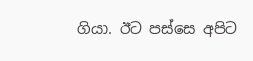ගියා. ඊට පස්සෙ අපිට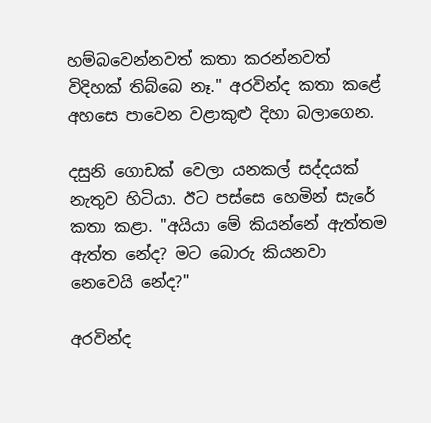හම්බවෙන්නවත් කතා කරන්නවත් විදිහක් තිබ්බෙ නෑ." අරවින්ද කතා කළේ අහසෙ පාවෙන වළාකුළු දිහා බලාගෙන.

දසුනි ගොඩක් වෙලා යනකල් සද්දයක් නැතුව හිටියා. ඊට පස්සෙ හෙමින් සැරේ කතා කළා. "අයියා මේ කියන්නේ ඇත්තම ඇත්ත නේද? මට බොරු කියනවා නෙවෙයි නේද?"

අරවින්ද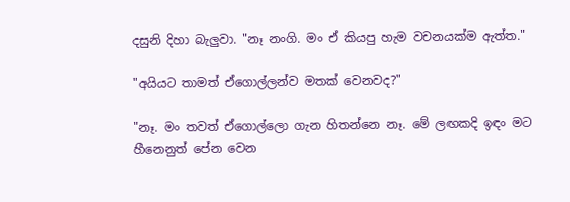දසුනි දිහා බැලුවා. "නෑ නංගි. මං ඒ කියපු හැම වචනයක්ම ඇත්ත."

"අයියට තාමත් ඒගොල්ලන්ව මතක් වෙනවද?"

"නෑ. මං තවත් ඒගොල්ලො ගැන හිතන්නෙ නෑ. මේ ලඟකදි ඉඳං මට හීනෙනුත් පේන වෙන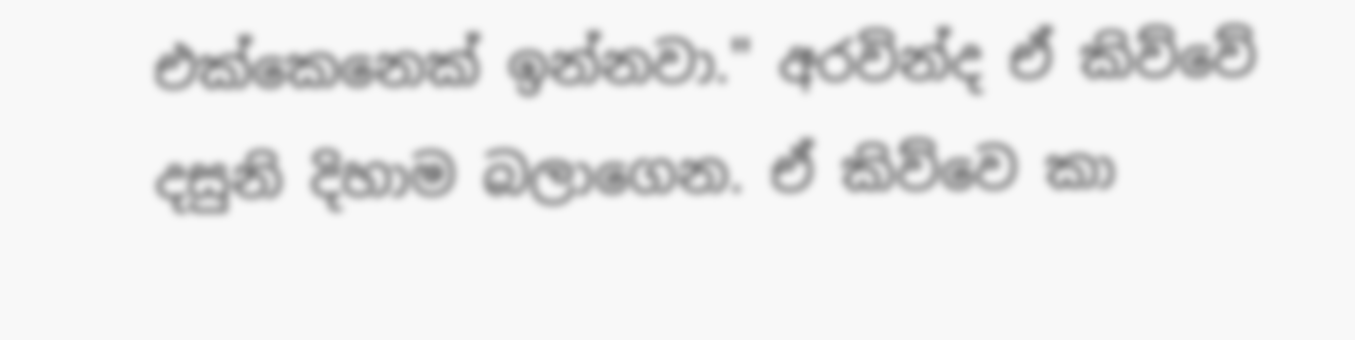එක්කෙනෙක් ඉන්නවා." අරවින්ද ඒ කිව්වේ දසුනි දිහාම බලාගෙන. ඒ කිව්වෙ කා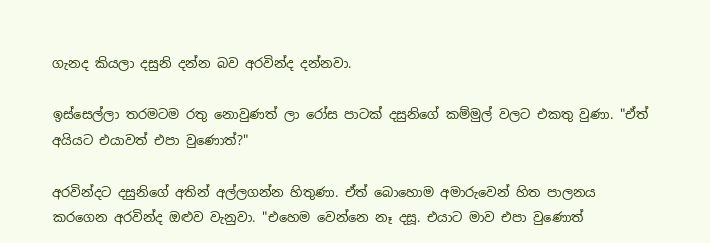ගැනද කියලා දසුනි දන්න බව අරවින්ද දන්නවා.

ඉස්සෙල්ලා තරමටම රතු නොවුණත් ලා රෝස පාටක් දසුනිගේ කම්මුල් වලට එකතු වුණා. "ඒත් අයියට එයාවත් එපා වුණොත්?"

අරවින්දට දසුනිගේ අතින් අල්ලගන්න හිතුණා. ඒත් බොහොම අමාරුවෙන් හිත පාලනය කරගෙන අරවින්ද ඔළුව වැනුවා. "එහෙම වෙන්නෙ නෑ දසූ. එයාට මාව එපා වුණොත්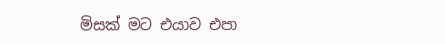මිසක් මට එයාව එපා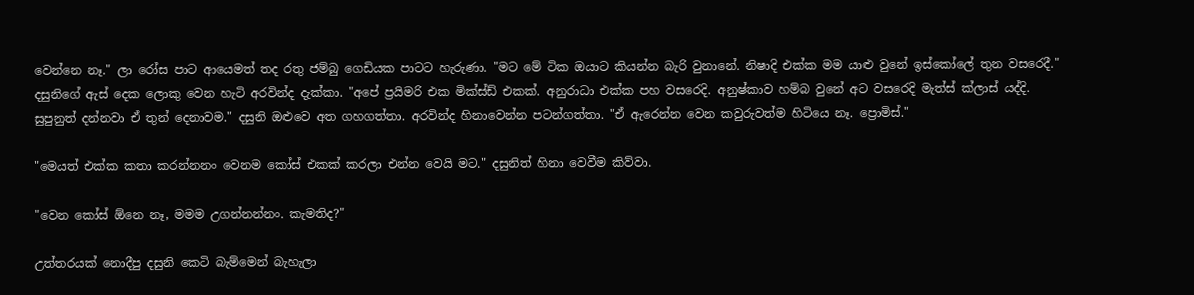වෙන්නෙ නෑ." ලා රෝස පාට ආයෙමත් තද රතු ජම්බු ගෙඩියක පාටට හැරුණා. "මට මේ ටික ඔයාට කියන්න බැරි වුනානේ. නිෂාදි එක්ක මම යාළු වුනේ ඉස්කෝලේ තුන වසරෙදී." දසුනිගේ ඇස් දෙක ලොකු වෙන හැටි අරවින්ද දැක්කා. "අපේ ප්‍රයිමරි එක මික්ස්ඩ් එකක්. අනුරාධා එක්ක පහ වසරෙදි. අනුෂ්කාව හම්බ වුනේ අට වසරෙදි මැත්ස් ක්ලාස් යද්දි. සුපුනුත් දන්නවා ඒ තුන් දෙනාවම." දසුනි ඔළුවෙ අත ගහගත්තා. අරවින්ද හිනාවෙන්න පටන්ගත්තා. "ඒ ඇරෙන්න වෙන කවුරුවත්ම හිටියෙ නෑ. ප්‍රොමිස්."

"මෙයත් එක්ක කතා කරන්නනං වෙනම කෝස් එකක් කරලා එන්න වෙයි මට." දසුනිත් හිනා වෙවීම කිව්වා.

"වෙන කෝස් ඕනෙ නෑ, මමම උගන්නන්නං. කැමතිද?"

උත්තරයක් නොදීපු දසුනි කෙටි බැම්මෙන් බැහැලා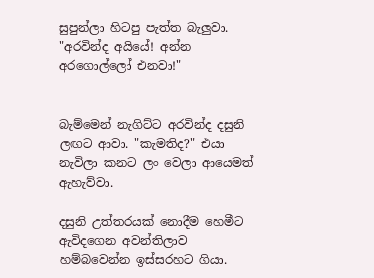සුපුන්ලා හිටපු පැත්ත බැලුවා. "අරවින්ද අයියේ! අන්න අරගොල්ලෝ එනවා!"


බැම්මෙන් නැගිට්ට අරවින්ද දසුනි ලඟට ආවා. "කැමතිද?" එයා නැවිලා කනට ලං වෙලා ආයෙමත් ඇහැව්වා.

දසුනි උත්තරයක් නොදීම හෙමීට ඇවිදගෙන අවන්තිලාව හම්බවෙන්න ඉස්සරහට ගියා.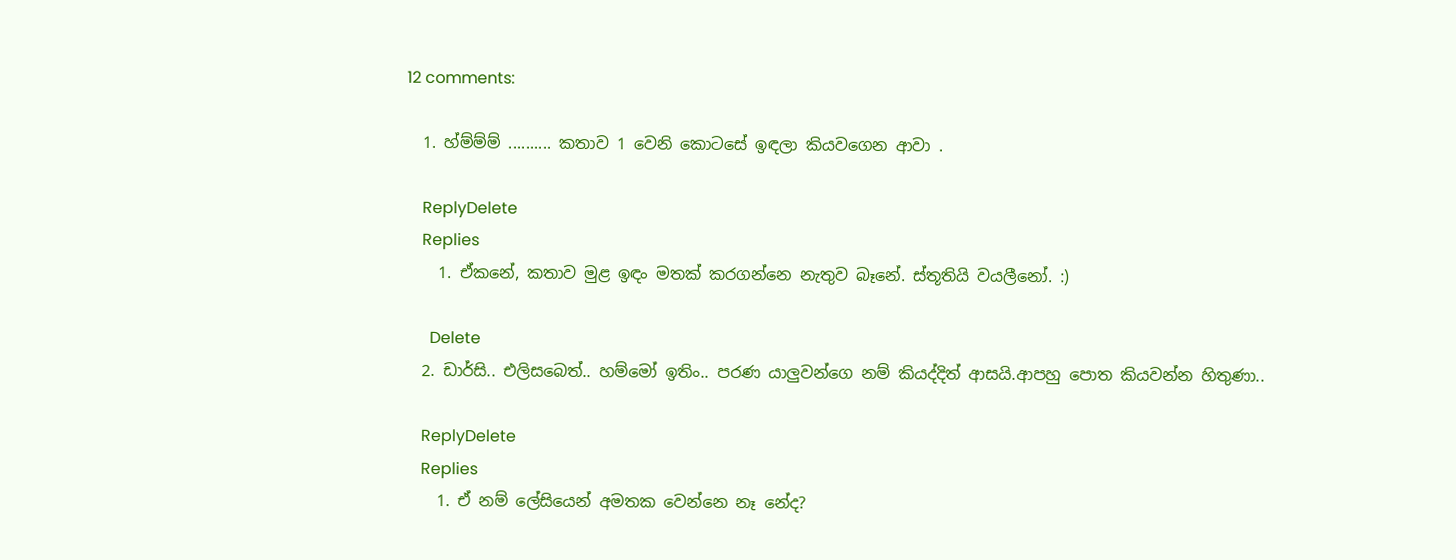12 comments:

  1. හ්ම්ම්ම් .......... කතාව 1 වෙනි කොටසේ ඉඳලා කියවගෙන ආවා .

    ReplyDelete
    Replies
    1. ඒකනේ, කතාව මුළ ඉඳං මතක් කරගන්නෙ නැතුව බෑනේ. ස්තූතියි වයලීනෝ. :)

      Delete
  2. ඩාර්සි.. එලිසබෙත්.. හම්මෝ ඉතිං.. පරණ යාලුවන්ගෙ නම් කියද්දිත් ආසයි.ආපහු පොත කියවන්න හිතුණා..

    ReplyDelete
    Replies
    1. ඒ නම් ලේසියෙන් අමතක වෙන්නෙ නෑ නේද?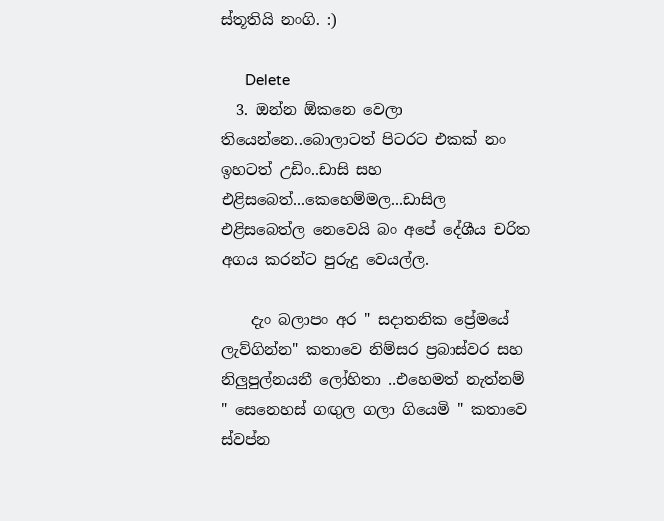ස්තූතියි නංගි. :)

      Delete
  3. ඔන්න ඕකනෙ වෙලා තියෙන්නෙ..බොලාටත් පිටරට එකක් නං ඉහටත් උඩිං..ඩාසි සහ එළිසබෙත්...කෙහෙම්මල...ඩාසිල එළිසබෙත්ල නෙවෙයි බං අපේ දේශීය චරිත අගය කරන්ට පුරුදු වෙයල්ල.

    දැං බලාපං අර " සදාතනික ප්‍රේමයේ ලැව්ගින්න" කතාවෙ නිම්සර ප්‍රබාස්වර සහ නිලුපුල්නයනී ලෝහිතා ..එහෙමත් නැත්නම් " සෙනෙහස් ගඟුල ගලා ගියෙමි " කතාවෙ ස්වප්න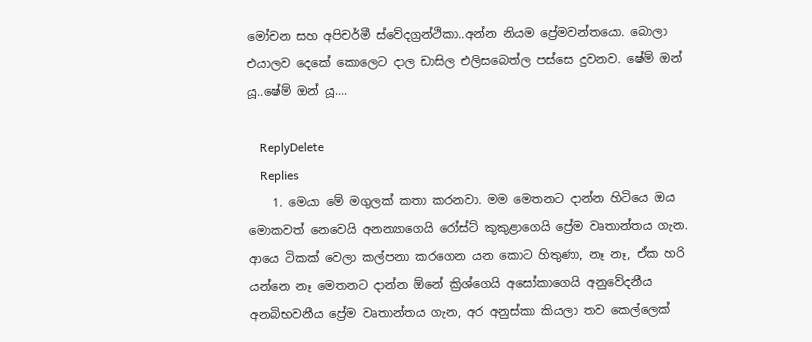මෝචන සහ අපිචර්මී ස්වේදග්‍රන්ථිකා..අන්න නියම ප්‍රේමවන්තයො. බොලා එයාලව දෙකේ කොලෙට දාල ඩාසිල එලිසබෙත්ල පස්සෙ දුවනව. ෂේම් ඔන් යූ..ෂේම් ඔන් යූ....

    ReplyDelete
    Replies
    1. මෙයා මේ මගුලක් කතා කරනවා. මම මෙතනට දාන්න හිටියෙ ඔය මොකවත් නෙවෙයි අනන්‍යාගෙයි රෝස්ට් කුකුළාගෙයි ප්‍රේම වෘතාන්තය ගැන. ආයෙ ටිකක් වෙලා කල්පනා කරගෙන යන කොට හිතුණා, නෑ නෑ, ඒක හරි යන්නෙ නෑ මෙතනට දාන්න ඕනේ ක්‍රිශ්ගෙයි අසෝකාගෙයි අනුවේදනීය අනබිභවනීය ප්‍රේම වෘතාන්තය ගැන, අර අනුස්කා කියලා තව කෙල්ලෙක්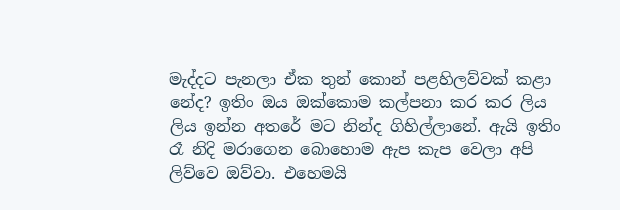මැද්දට පැනලා ඒක තුන් කොන් පළහිලව්වක් කළා නේද? ඉතිං ඔය ඔක්කොම කල්පනා කර කර ලිය ලිය ඉන්න අතරේ මට නින්ද ගිහිල්ලානේ. ඇයි ඉතිං රෑ නිදි මරාගෙන බොහොම ඇප කැප වෙලා අපි ලිව්වෙ ඔව්වා. එහෙමයි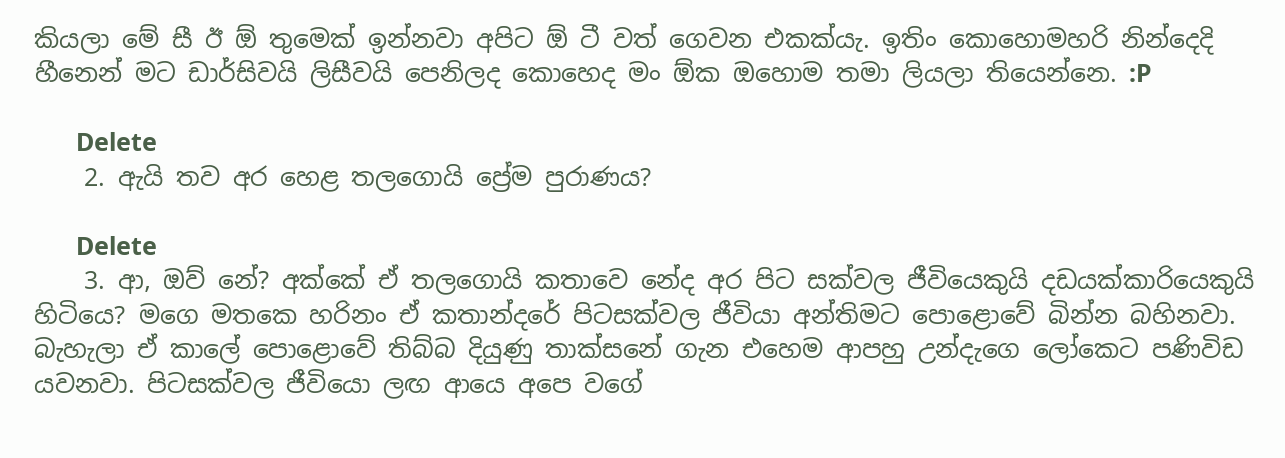කියලා මේ සී ඊ ඕ තුමෙක් ඉන්නවා අපිට ඕ ටී වත් ගෙවන එකක්යැ. ඉතිං කොහොමහරි නින්දෙදි හීනෙන් මට ඩාර්සිවයි ලිසීවයි පෙනිලද කොහෙද මං ඕක ඔහොම තමා ලියලා තියෙන්නෙ. :P

      Delete
    2. ඇයි තව අර හෙළ තලගොයි ප්‍රේම පුරාණය?

      Delete
    3. ආ, ඔව් නේ? අක්කේ ඒ තලගොයි කතාවෙ නේද අර පිට සක්වල ජීවියෙකුයි දඩයක්කාරියෙකුයි හිටියෙ? මගෙ මතකෙ හරිනං ඒ කතාන්දරේ පිටසක්වල ජීවියා අන්තිමට පොළොවේ බින්න බහිනවා. බැහැලා ඒ කාලේ පොළොවේ තිබ්බ දියුණු තාක්සනේ ගැන එහෙම ආපහු උන්දැගෙ ලෝකෙට පණිවිඩ යවනවා. පිටසක්වල ජීවියො ලඟ ආයෙ අපෙ වගේ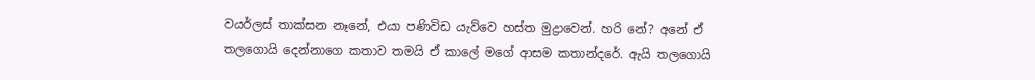වයර්ලස් තාක්සන නෑනේ, එයා පණිවිඩ යැව්වෙ හස්ත මුද්‍රාවෙන්. හරි නේ? අනේ ඒ තලගොයි දෙන්නාගෙ කතාව තමයි ඒ කාලේ මගේ ආසම කතාන්දරේ. ඇයි තලගොයි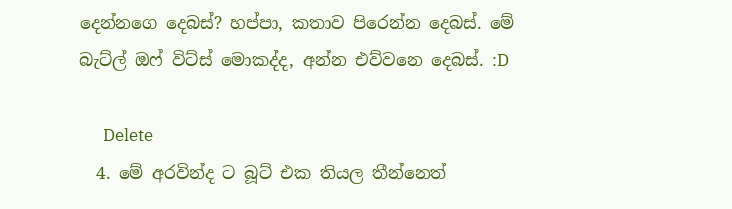දෙන්නගෙ දෙබස්? හප්පා, කතාව පිරෙන්න දෙබස්. මේ බැට්ල් ඔෆ් විට්ස් මොකද්ද, අන්න එව්වනෙ දෙබස්. :D

      Delete
  4. මේ අරවින්ද ට බූට් එක තියල තීන්නෙත්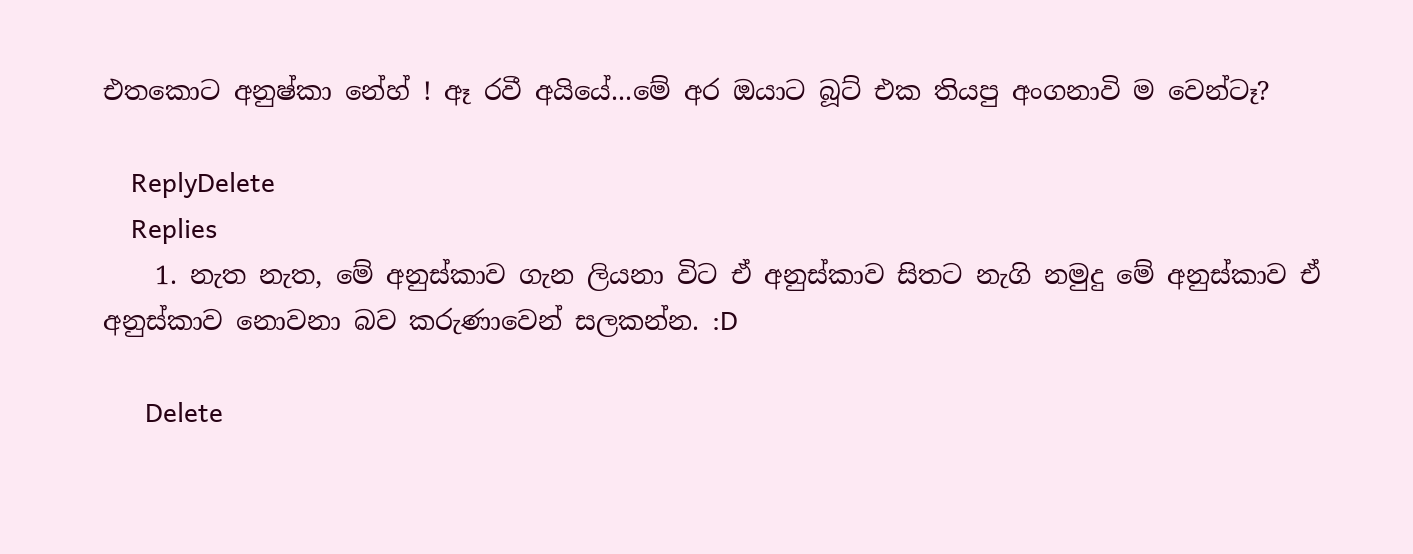එතකොට අනුෂ්කා නේහ් ! ඈ රවී අයියේ...මේ අර ඔයාට බූට් එක තියපු අංගනාවි ම වෙන්ටෑ?

    ReplyDelete
    Replies
    1. නැත නැත, මේ අනුස්කාව ගැන ලියනා විට ඒ අනුස්කාව සිතට නැගි නමුදු මේ අනුස්කාව ඒ අනුස්කාව නොවනා බව කරුණාවෙන් සලකන්න. :D

      Delete